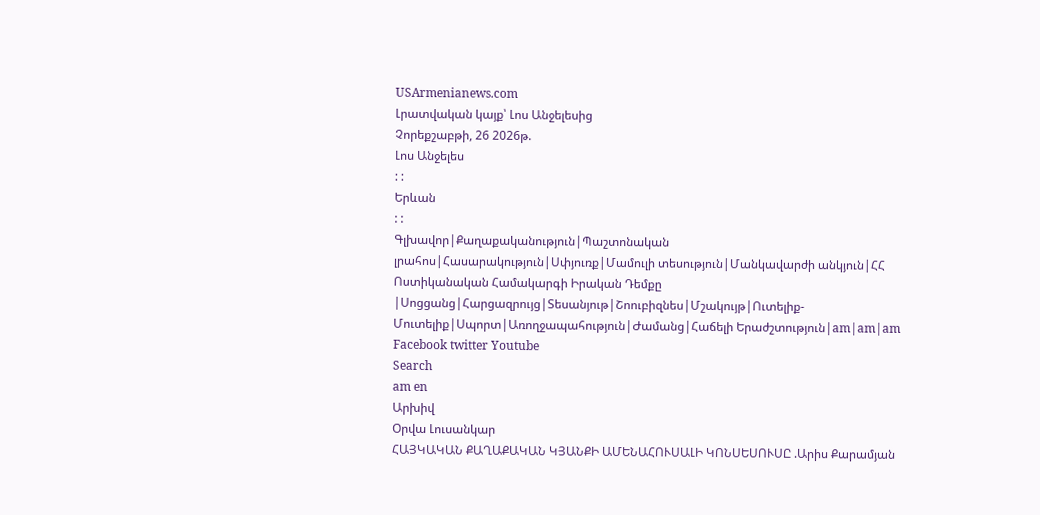USArmenianews.com
Լրատվական կայք՝ Լոս Անջելեսից
Չորեքշաբթի, 26 2026թ.
Լոս Անջելես
: :
Երևան
: :
Գլխավոր|Քաղաքականություն|Պաշտոնական լրահոս|Հասարակություն|Սփյուռք|Մամուլի տեսություն|Մանկավարժի անկյուն|ՀՀ Ոստիկանական Համակարգի Իրական Դեմքը |Սոցցանց|Հարցազրույց|Տեսանյութ|Շոուբիզնես|Մշակույթ|Ուտելիք-Մուտելիք|Սպորտ|Առողջապահություն|Ժամանց|Հաճելի Երաժշտություն|am|am|am
Facebook twitter Youtube
Search
am en
Արխիվ
Օրվա Լուսանկար
ՀԱՅԿԱԿԱՆ ՔԱՂԱՔԱԿԱՆ ԿՅԱՆՔԻ ԱՄԵՆԱՀՈՒՍԱԼԻ ԿՈՆՍԵՍՈՒՍԸ .Արիս Քարամյան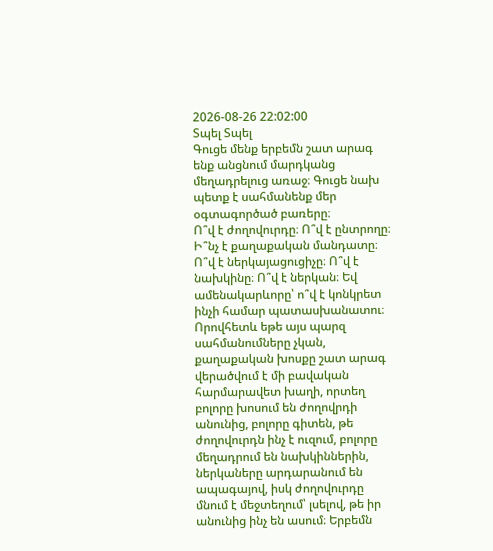2026-08-26 22:02:00
Տպել Տպել
Գուցե մենք երբեմն շատ արագ ենք անցնում մարդկանց մեղադրելուց առաջ։ Գուցե նախ պետք է սահմանենք մեր օգտագործած բառերը։
Ո՞վ է ժողովուրդը։ Ո՞վ է ընտրողը։ Ի՞նչ է քաղաքական մանդատը։ Ո՞վ է ներկայացուցիչը։ Ո՞վ է նախկինը։ Ո՞վ է ներկան։ Եվ ամենակարևորը՝ ո՞վ է կոնկրետ ինչի համար պատասխանատու։
Որովհետև եթե այս պարզ սահմանումները չկան, քաղաքական խոսքը շատ արագ վերածվում է մի բավական հարմարավետ խաղի, որտեղ բոլորը խոսում են ժողովրդի անունից, բոլորը գիտեն, թե ժողովուրդն ինչ է ուզում, բոլորը մեղադրում են նախկիններին, ներկաները արդարանում են ապագայով, իսկ ժողովուրդը մնում է մեջտեղում՝ լսելով, թե իր անունից ինչ են ասում։ Երբեմն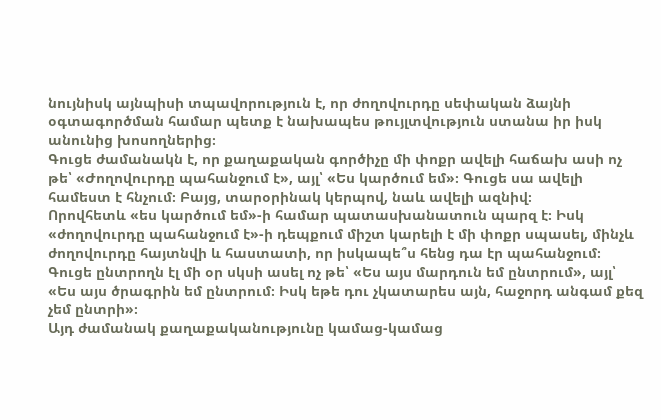նույնիսկ այնպիսի տպավորություն է, որ ժողովուրդը սեփական ձայնի օգտագործման համար պետք է նախապես թույլտվություն ստանա իր իսկ անունից խոսողներից։
Գուցե ժամանակն է, որ քաղաքական գործիչը մի փոքր ավելի հաճախ ասի ոչ թե՝ «Ժողովուրդը պահանջում է», այլ՝ «Ես կարծում եմ»։ Գուցե սա ավելի համեստ է հնչում։ Բայց, տարօրինակ կերպով, նաև ավելի ազնիվ։
Որովհետև «ես կարծում եմ»-ի համար պատասխանատուն պարզ է։ Իսկ «ժողովուրդը պահանջում է»-ի դեպքում միշտ կարելի է մի փոքր սպասել, մինչև ժողովուրդը հայտնվի և հաստատի, որ իսկապե՞ս հենց դա էր պահանջում։
Գուցե ընտրողն էլ մի օր սկսի ասել ոչ թե՝ «Ես այս մարդուն եմ ընտրում», այլ՝ «Ես այս ծրագրին եմ ընտրում։ Իսկ եթե դու չկատարես այն, հաջորդ անգամ քեզ չեմ ընտրի»։
Այդ ժամանակ քաղաքականությունը կամաց-կամաց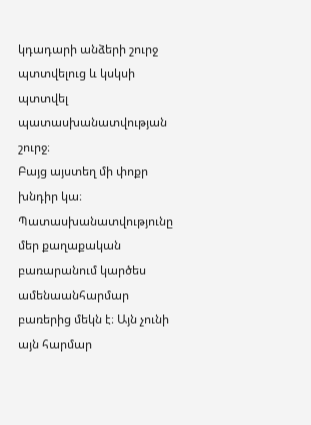կդադարի անձերի շուրջ պտտվելուց և կսկսի պտտվել պատասխանատվության շուրջ։
Բայց այստեղ մի փոքր խնդիր կա։ Պատասխանատվությունը մեր քաղաքական բառարանում կարծես ամենաանհարմար բառերից մեկն է։ Այն չունի այն հարմար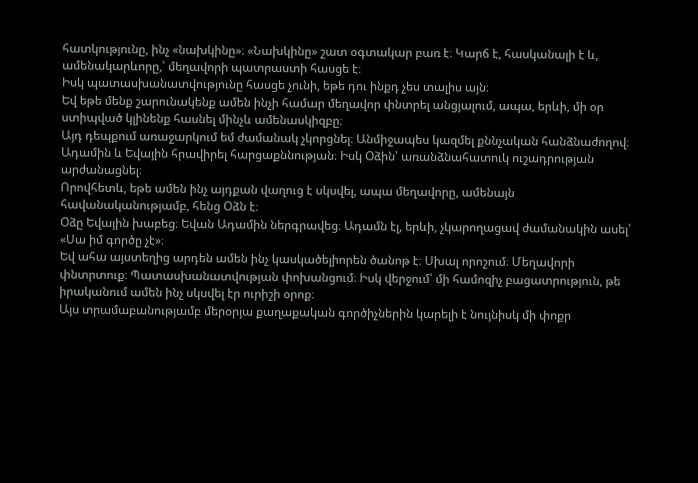հատկությունը, ինչ «նախկինը»։ «Նախկինը» շատ օգտակար բառ է։ Կարճ է, հասկանալի է և, ամենակարևորը,՝ մեղավորի պատրաստի հասցե է։
Իսկ պատասխանատվությունը հասցե չունի, եթե դու ինքդ չես տալիս այն։
Եվ եթե մենք շարունակենք ամեն ինչի համար մեղավոր փնտրել անցյալում, ապա, երևի, մի օր ստիպված կլինենք հասնել մինչև ամենասկիզբը։
Այդ դեպքում առաջարկում եմ ժամանակ չկորցնել։ Անմիջապես կազմել քննչական հանձնաժողով։ Ադամին և Եվային հրավիրել հարցաքննության։ Իսկ Օձին՝ առանձնահատուկ ուշադրության արժանացնել։
Որովհետև, եթե ամեն ինչ այդքան վաղուց է սկսվել, ապա մեղավորը, ամենայն հավանականությամբ, հենց Օձն է։
Օձը Եվային խաբեց։ Եվան Ադամին ներգրավեց։ Ադամն էլ, երևի, չկարողացավ ժամանակին ասել՝ «Սա իմ գործը չէ»։
Եվ ահա այստեղից արդեն ամեն ինչ կասկածելիորեն ծանոթ է։ Սխալ որոշում։ Մեղավորի փնտրտուք։ Պատասխանատվության փոխանցում։ Իսկ վերջում՝ մի համոզիչ բացատրություն, թե իրականում ամեն ինչ սկսվել էր ուրիշի օրոք։
Այս տրամաբանությամբ մերօրյա քաղաքական գործիչներին կարելի է նույնիսկ մի փոքր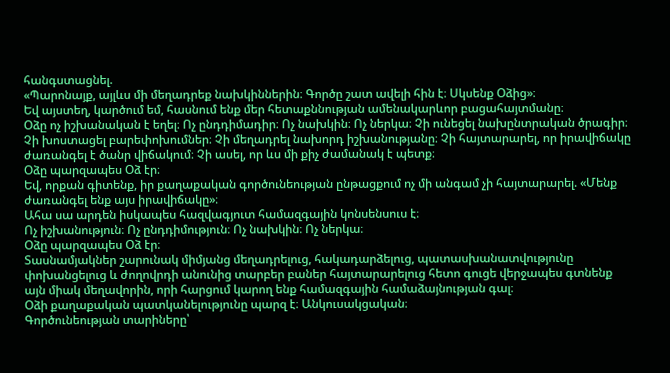հանգստացնել.
«Պարոնայք, այլևս մի մեղադրեք նախկիններին։ Գործը շատ ավելի հին է։ Սկսենք Օձից»։
Եվ այստեղ, կարծում եմ, հասնում ենք մեր հետաքննության ամենակարևոր բացահայտմանը։
Օձը ոչ իշխանական է եղել։ Ոչ ընդդիմադիր։ Ոչ նախկին։ Ոչ ներկա։ Չի ունեցել նախընտրական ծրագիր։ Չի խոստացել բարեփոխումներ։ Չի մեղադրել նախորդ իշխանությանը։ Չի հայտարարել, որ իրավիճակը ժառանգել է ծանր վիճակում։ Չի ասել, որ ևս մի քիչ ժամանակ է պետք։
Օձը պարզապես Օձ էր։
Եվ, որքան գիտենք, իր քաղաքական գործունեության ընթացքում ոչ մի անգամ չի հայտարարել. «Մենք ժառանգել ենք այս իրավիճակը»։
Ահա սա արդեն իսկապես հազվագյուտ համազգային կոնսենսուս է։
Ոչ իշխանություն։ Ոչ ընդդիմություն։ Ոչ նախկին։ Ոչ ներկա։
Օձը պարզապես Օձ էր։
Տասնամյակներ շարունակ միմյանց մեղադրելուց, հակադարձելուց, պատասխանատվությունը փոխանցելուց և ժողովրդի անունից տարբեր բաներ հայտարարելուց հետո գուցե վերջապես գտնենք այն միակ մեղավորին, որի հարցում կարող ենք համազգային համաձայնության գալ։
Օձի քաղաքական պատկանելությունը պարզ է։ Անկուսակցական։
Գործունեության տարիները՝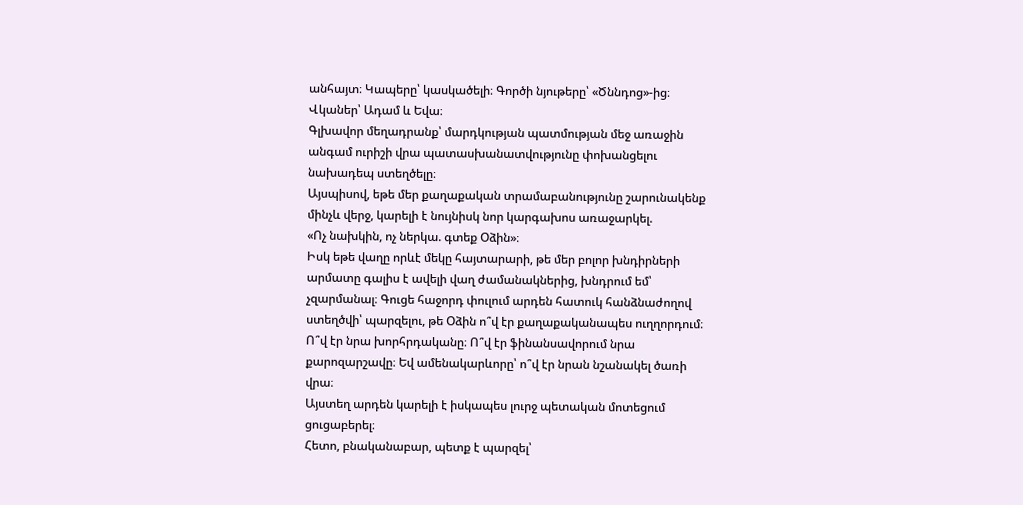անհայտ։ Կապերը՝ կասկածելի։ Գործի նյութերը՝ «Ծննդոց»-ից։ Վկաներ՝ Ադամ և Եվա։
Գլխավոր մեղադրանք՝ մարդկության պատմության մեջ առաջին անգամ ուրիշի վրա պատասխանատվությունը փոխանցելու նախադեպ ստեղծելը։
Այսպիսով, եթե մեր քաղաքական տրամաբանությունը շարունակենք մինչև վերջ, կարելի է նույնիսկ նոր կարգախոս առաջարկել.
«Ոչ նախկին, ոչ ներկա. գտեք Օձին»։
Իսկ եթե վաղը որևէ մեկը հայտարարի, թե մեր բոլոր խնդիրների արմատը գալիս է ավելի վաղ ժամանակներից, խնդրում եմ՝ չզարմանալ։ Գուցե հաջորդ փուլում արդեն հատուկ հանձնաժողով ստեղծվի՝ պարզելու, թե Օձին ո՞վ էր քաղաքականապես ուղղորդում։
Ո՞վ էր նրա խորհրդականը։ Ո՞վ էր ֆինանսավորում նրա քարոզարշավը։ Եվ ամենակարևորը՝ ո՞վ էր նրան նշանակել ծառի վրա։
Այստեղ արդեն կարելի է իսկապես լուրջ պետական մոտեցում ցուցաբերել։
Հետո, բնականաբար, պետք է պարզել՝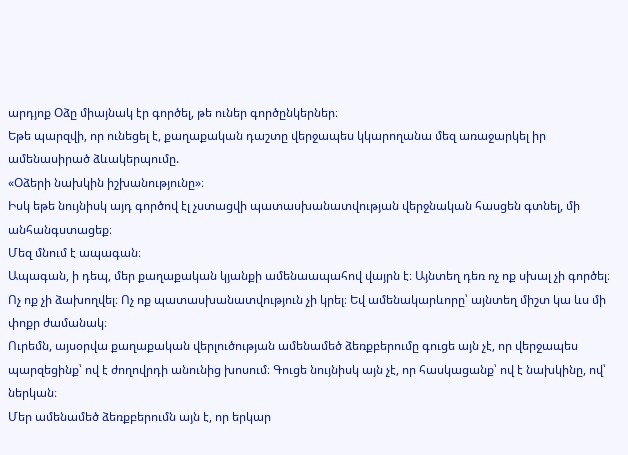արդյոք Օձը միայնակ էր գործել, թե ուներ գործընկերներ։
Եթե պարզվի, որ ունեցել է, քաղաքական դաշտը վերջապես կկարողանա մեզ առաջարկել իր ամենասիրած ձևակերպումը.
«Օձերի նախկին իշխանությունը»։
Իսկ եթե նույնիսկ այդ գործով էլ չստացվի պատասխանատվության վերջնական հասցեն գտնել, մի անհանգստացեք։
Մեզ մնում է ապագան։
Ապագան, ի դեպ, մեր քաղաքական կյանքի ամենաապահով վայրն է։ Այնտեղ դեռ ոչ ոք սխալ չի գործել։ Ոչ ոք չի ձախողվել։ Ոչ ոք պատասխանատվություն չի կրել։ Եվ ամենակարևորը՝ այնտեղ միշտ կա ևս մի փոքր ժամանակ։
Ուրեմն, այսօրվա քաղաքական վերլուծության ամենամեծ ձեռքբերումը գուցե այն չէ, որ վերջապես պարզեցինք՝ ով է ժողովրդի անունից խոսում։ Գուցե նույնիսկ այն չէ, որ հասկացանք՝ ով է նախկինը, ով՝ ներկան։
Մեր ամենամեծ ձեռքբերումն այն է, որ երկար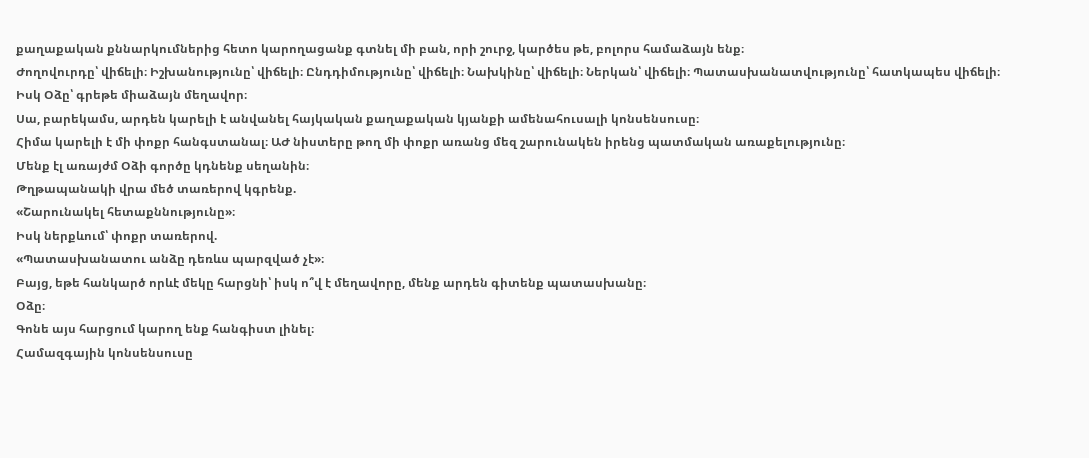քաղաքական քննարկումներից հետո կարողացանք գտնել մի բան, որի շուրջ, կարծես թե, բոլորս համաձայն ենք։
Ժողովուրդը՝ վիճելի։ Իշխանությունը՝ վիճելի։ Ընդդիմությունը՝ վիճելի։ Նախկինը՝ վիճելի։ Ներկան՝ վիճելի։ Պատասխանատվությունը՝ հատկապես վիճելի։
Իսկ Օձը՝ գրեթե միաձայն մեղավոր։
Սա, բարեկամս, արդեն կարելի է անվանել հայկական քաղաքական կյանքի ամենահուսալի կոնսենսուսը։
Հիմա կարելի է մի փոքր հանգստանալ։ ԱԺ նիստերը թող մի փոքր առանց մեզ շարունակեն իրենց պատմական առաքելությունը։
Մենք էլ առայժմ Օձի գործը կդնենք սեղանին։
Թղթապանակի վրա մեծ տառերով կգրենք.
«Շարունակել հետաքննությունը»։
Իսկ ներքևում՝ փոքր տառերով.
«Պատասխանատու անձը դեռևս պարզված չէ»։
Բայց, եթե հանկարծ որևէ մեկը հարցնի՝ իսկ ո՞վ է մեղավորը, մենք արդեն գիտենք պատասխանը։
Օձը։
Գոնե այս հարցում կարող ենք հանգիստ լինել։
Համազգային կոնսենսուսը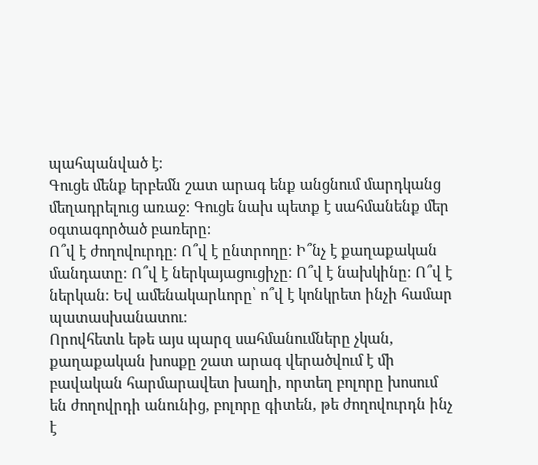պահպանված է։
Գուցե մենք երբեմն շատ արագ ենք անցնում մարդկանց մեղադրելուց առաջ։ Գուցե նախ պետք է սահմանենք մեր օգտագործած բառերը։
Ո՞վ է ժողովուրդը։ Ո՞վ է ընտրողը։ Ի՞նչ է քաղաքական մանդատը։ Ո՞վ է ներկայացուցիչը։ Ո՞վ է նախկինը։ Ո՞վ է ներկան։ Եվ ամենակարևորը՝ ո՞վ է կոնկրետ ինչի համար պատասխանատու։
Որովհետև եթե այս պարզ սահմանումները չկան, քաղաքական խոսքը շատ արագ վերածվում է մի բավական հարմարավետ խաղի, որտեղ բոլորը խոսում են ժողովրդի անունից, բոլորը գիտեն, թե ժողովուրդն ինչ է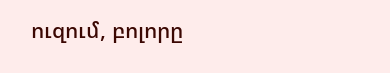ուզում, բոլորը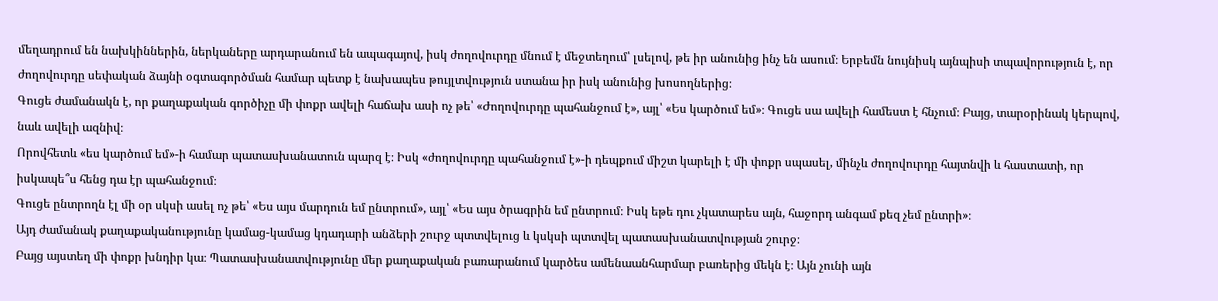մեղադրում են նախկիններին, ներկաները արդարանում են ապագայով, իսկ ժողովուրդը մնում է մեջտեղում՝ լսելով, թե իր անունից ինչ են ասում։ Երբեմն նույնիսկ այնպիսի տպավորություն է, որ ժողովուրդը սեփական ձայնի օգտագործման համար պետք է նախապես թույլտվություն ստանա իր իսկ անունից խոսողներից։
Գուցե ժամանակն է, որ քաղաքական գործիչը մի փոքր ավելի հաճախ ասի ոչ թե՝ «Ժողովուրդը պահանջում է», այլ՝ «Ես կարծում եմ»։ Գուցե սա ավելի համեստ է հնչում։ Բայց, տարօրինակ կերպով, նաև ավելի ազնիվ։
Որովհետև «ես կարծում եմ»-ի համար պատասխանատուն պարզ է։ Իսկ «ժողովուրդը պահանջում է»-ի դեպքում միշտ կարելի է մի փոքր սպասել, մինչև ժողովուրդը հայտնվի և հաստատի, որ իսկապե՞ս հենց դա էր պահանջում։
Գուցե ընտրողն էլ մի օր սկսի ասել ոչ թե՝ «Ես այս մարդուն եմ ընտրում», այլ՝ «Ես այս ծրագրին եմ ընտրում։ Իսկ եթե դու չկատարես այն, հաջորդ անգամ քեզ չեմ ընտրի»։
Այդ ժամանակ քաղաքականությունը կամաց-կամաց կդադարի անձերի շուրջ պտտվելուց և կսկսի պտտվել պատասխանատվության շուրջ։
Բայց այստեղ մի փոքր խնդիր կա։ Պատասխանատվությունը մեր քաղաքական բառարանում կարծես ամենաանհարմար բառերից մեկն է։ Այն չունի այն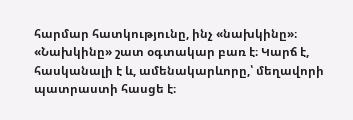հարմար հատկությունը, ինչ «նախկինը»։ «Նախկինը» շատ օգտակար բառ է։ Կարճ է, հասկանալի է և, ամենակարևորը,՝ մեղավորի պատրաստի հասցե է։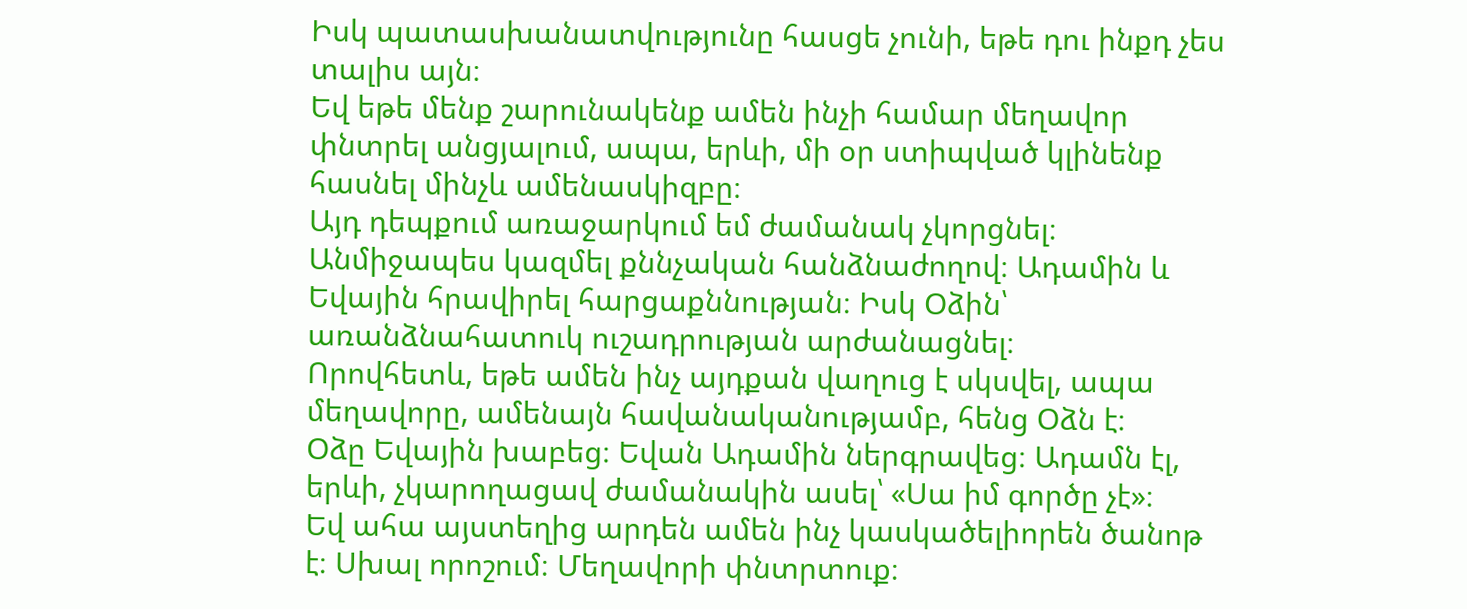Իսկ պատասխանատվությունը հասցե չունի, եթե դու ինքդ չես տալիս այն։
Եվ եթե մենք շարունակենք ամեն ինչի համար մեղավոր փնտրել անցյալում, ապա, երևի, մի օր ստիպված կլինենք հասնել մինչև ամենասկիզբը։
Այդ դեպքում առաջարկում եմ ժամանակ չկորցնել։ Անմիջապես կազմել քննչական հանձնաժողով։ Ադամին և Եվային հրավիրել հարցաքննության։ Իսկ Օձին՝ առանձնահատուկ ուշադրության արժանացնել։
Որովհետև, եթե ամեն ինչ այդքան վաղուց է սկսվել, ապա մեղավորը, ամենայն հավանականությամբ, հենց Օձն է։
Օձը Եվային խաբեց։ Եվան Ադամին ներգրավեց։ Ադամն էլ, երևի, չկարողացավ ժամանակին ասել՝ «Սա իմ գործը չէ»։
Եվ ահա այստեղից արդեն ամեն ինչ կասկածելիորեն ծանոթ է։ Սխալ որոշում։ Մեղավորի փնտրտուք։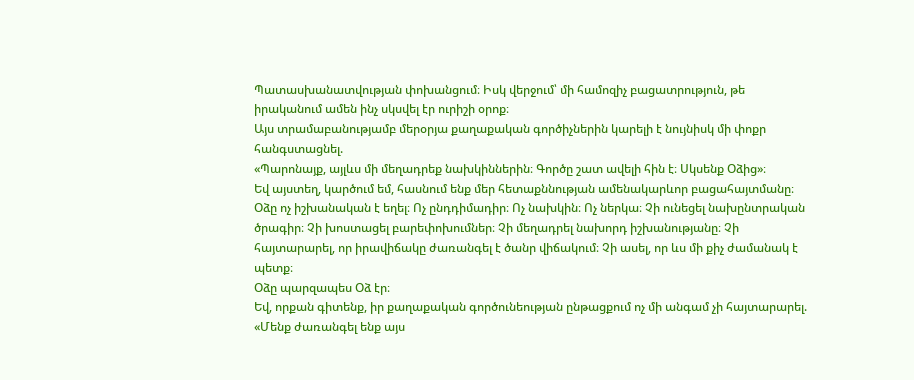Պատասխանատվության փոխանցում։ Իսկ վերջում՝ մի համոզիչ բացատրություն, թե իրականում ամեն ինչ սկսվել էր ուրիշի օրոք։
Այս տրամաբանությամբ մերօրյա քաղաքական գործիչներին կարելի է նույնիսկ մի փոքր հանգստացնել.
«Պարոնայք, այլևս մի մեղադրեք նախկիններին։ Գործը շատ ավելի հին է։ Սկսենք Օձից»։
Եվ այստեղ, կարծում եմ, հասնում ենք մեր հետաքննության ամենակարևոր բացահայտմանը։
Օձը ոչ իշխանական է եղել։ Ոչ ընդդիմադիր։ Ոչ նախկին։ Ոչ ներկա։ Չի ունեցել նախընտրական ծրագիր։ Չի խոստացել բարեփոխումներ։ Չի մեղադրել նախորդ իշխանությանը։ Չի հայտարարել, որ իրավիճակը ժառանգել է ծանր վիճակում։ Չի ասել, որ ևս մի քիչ ժամանակ է պետք։
Օձը պարզապես Օձ էր։
Եվ, որքան գիտենք, իր քաղաքական գործունեության ընթացքում ոչ մի անգամ չի հայտարարել. «Մենք ժառանգել ենք այս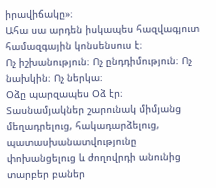իրավիճակը»։
Ահա սա արդեն իսկապես հազվագյուտ համազգային կոնսենսուս է։
Ոչ իշխանություն։ Ոչ ընդդիմություն։ Ոչ նախկին։ Ոչ ներկա։
Օձը պարզապես Օձ էր։
Տասնամյակներ շարունակ միմյանց մեղադրելուց, հակադարձելուց, պատասխանատվությունը փոխանցելուց և ժողովրդի անունից տարբեր բաներ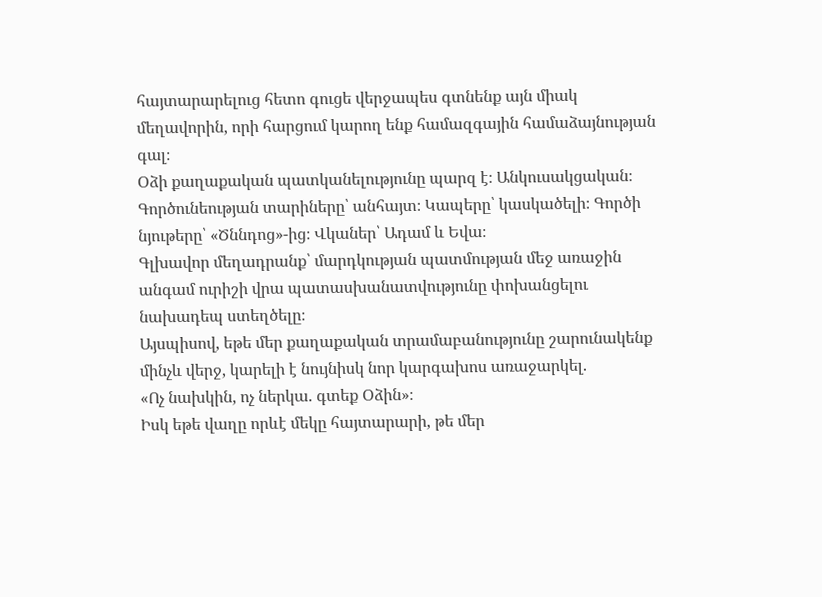հայտարարելուց հետո գուցե վերջապես գտնենք այն միակ մեղավորին, որի հարցում կարող ենք համազգային համաձայնության գալ։
Օձի քաղաքական պատկանելությունը պարզ է։ Անկուսակցական։
Գործունեության տարիները՝ անհայտ։ Կապերը՝ կասկածելի։ Գործի նյութերը՝ «Ծննդոց»-ից։ Վկաներ՝ Ադամ և Եվա։
Գլխավոր մեղադրանք՝ մարդկության պատմության մեջ առաջին անգամ ուրիշի վրա պատասխանատվությունը փոխանցելու նախադեպ ստեղծելը։
Այսպիսով, եթե մեր քաղաքական տրամաբանությունը շարունակենք մինչև վերջ, կարելի է նույնիսկ նոր կարգախոս առաջարկել.
«Ոչ նախկին, ոչ ներկա. գտեք Օձին»։
Իսկ եթե վաղը որևէ մեկը հայտարարի, թե մեր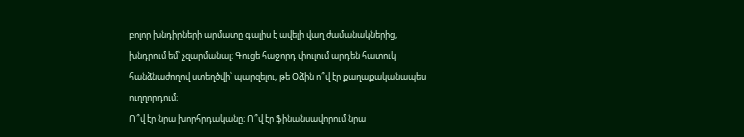բոլոր խնդիրների արմատը գալիս է ավելի վաղ ժամանակներից, խնդրում եմ՝ չզարմանալ։ Գուցե հաջորդ փուլում արդեն հատուկ հանձնաժողով ստեղծվի՝ պարզելու, թե Օձին ո՞վ էր քաղաքականապես ուղղորդում։
Ո՞վ էր նրա խորհրդականը։ Ո՞վ էր ֆինանսավորում նրա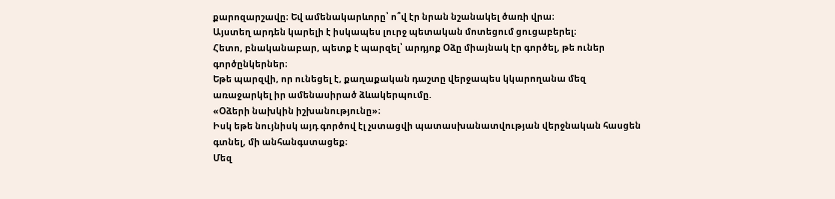քարոզարշավը։ Եվ ամենակարևորը՝ ո՞վ էր նրան նշանակել ծառի վրա։
Այստեղ արդեն կարելի է իսկապես լուրջ պետական մոտեցում ցուցաբերել։
Հետո, բնականաբար, պետք է պարզել՝ արդյոք Օձը միայնակ էր գործել, թե ուներ գործընկերներ։
Եթե պարզվի, որ ունեցել է, քաղաքական դաշտը վերջապես կկարողանա մեզ առաջարկել իր ամենասիրած ձևակերպումը.
«Օձերի նախկին իշխանությունը»։
Իսկ եթե նույնիսկ այդ գործով էլ չստացվի պատասխանատվության վերջնական հասցեն գտնել, մի անհանգստացեք։
Մեզ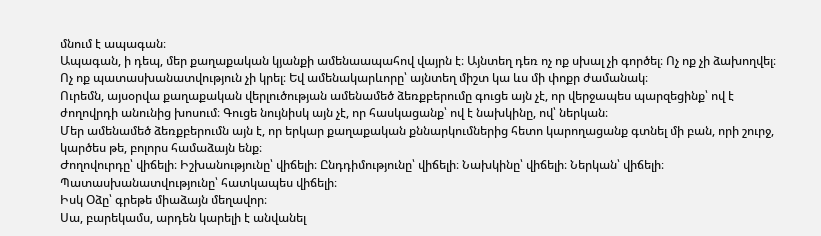մնում է ապագան։
Ապագան, ի դեպ, մեր քաղաքական կյանքի ամենաապահով վայրն է։ Այնտեղ դեռ ոչ ոք սխալ չի գործել։ Ոչ ոք չի ձախողվել։ Ոչ ոք պատասխանատվություն չի կրել։ Եվ ամենակարևորը՝ այնտեղ միշտ կա ևս մի փոքր ժամանակ։
Ուրեմն, այսօրվա քաղաքական վերլուծության ամենամեծ ձեռքբերումը գուցե այն չէ, որ վերջապես պարզեցինք՝ ով է ժողովրդի անունից խոսում։ Գուցե նույնիսկ այն չէ, որ հասկացանք՝ ով է նախկինը, ով՝ ներկան։
Մեր ամենամեծ ձեռքբերումն այն է, որ երկար քաղաքական քննարկումներից հետո կարողացանք գտնել մի բան, որի շուրջ, կարծես թե, բոլորս համաձայն ենք։
Ժողովուրդը՝ վիճելի։ Իշխանությունը՝ վիճելի։ Ընդդիմությունը՝ վիճելի։ Նախկինը՝ վիճելի։ Ներկան՝ վիճելի։ Պատասխանատվությունը՝ հատկապես վիճելի։
Իսկ Օձը՝ գրեթե միաձայն մեղավոր։
Սա, բարեկամս, արդեն կարելի է անվանել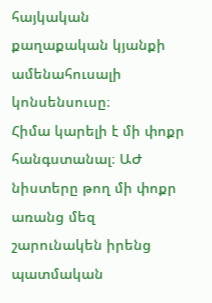հայկական քաղաքական կյանքի ամենահուսալի կոնսենսուսը։
Հիմա կարելի է մի փոքր հանգստանալ։ ԱԺ նիստերը թող մի փոքր առանց մեզ շարունակեն իրենց պատմական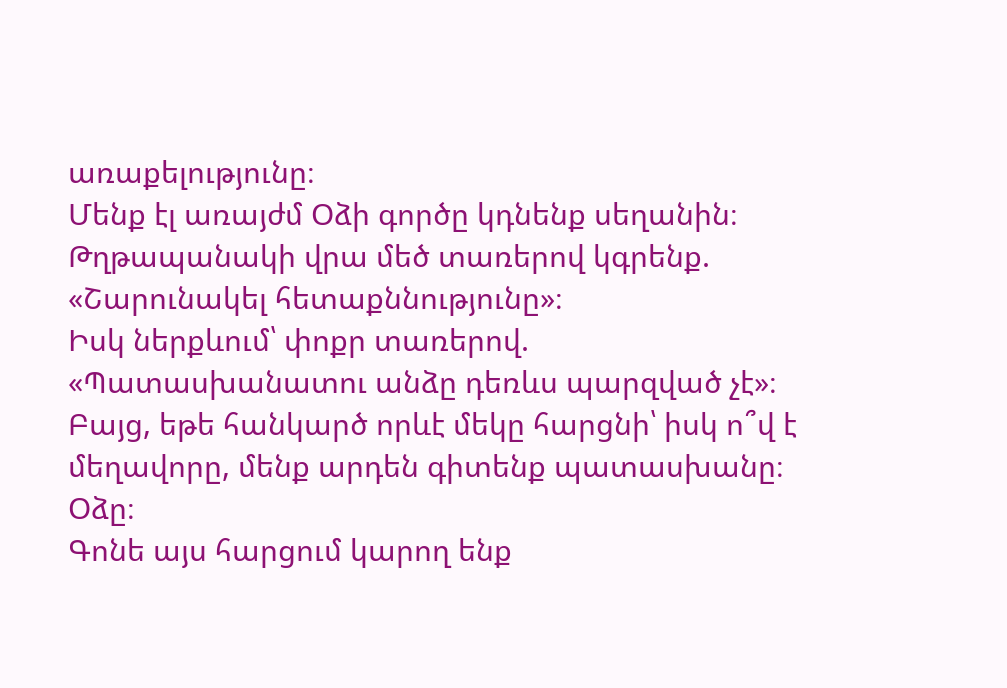առաքելությունը։
Մենք էլ առայժմ Օձի գործը կդնենք սեղանին։
Թղթապանակի վրա մեծ տառերով կգրենք.
«Շարունակել հետաքննությունը»։
Իսկ ներքևում՝ փոքր տառերով.
«Պատասխանատու անձը դեռևս պարզված չէ»։
Բայց, եթե հանկարծ որևէ մեկը հարցնի՝ իսկ ո՞վ է մեղավորը, մենք արդեն գիտենք պատասխանը։
Օձը։
Գոնե այս հարցում կարող ենք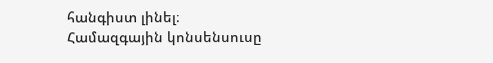հանգիստ լինել։
Համազգային կոնսենսուսը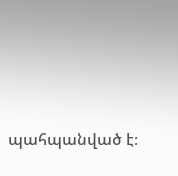պահպանված է։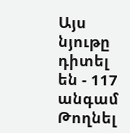Այս նյութը դիտել են - 117 անգամ
Թողնել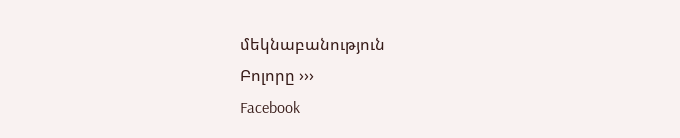մեկնաբանություն
Բոլորը ›››
Facebook